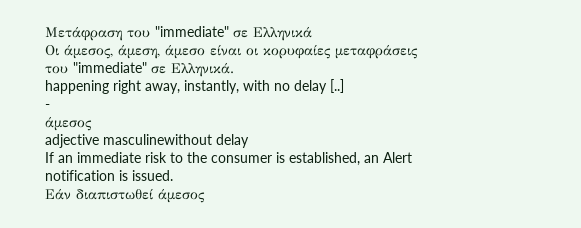Μετάφραση του "immediate" σε Ελληνικά
Οι άμεσος, άμεση, άμεσο είναι οι κορυφαίες μεταφράσεις του "immediate" σε Ελληνικά.
happening right away, instantly, with no delay [..]
-
άμεσος
adjective masculinewithout delay
If an immediate risk to the consumer is established, an Alert notification is issued.
Εάν διαπιστωθεί άμεσος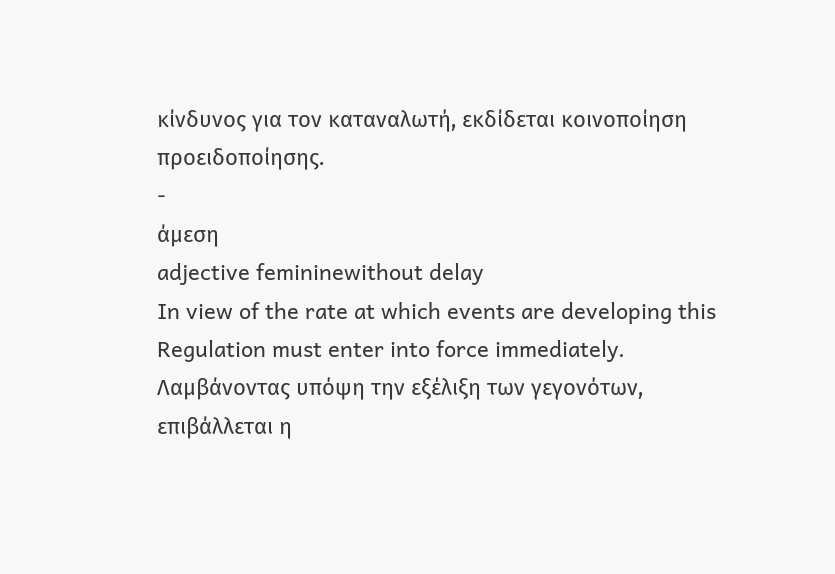κίνδυνος για τον καταναλωτή, εκδίδεται κοινοποίηση προειδοποίησης.
-
άμεση
adjective femininewithout delay
In view of the rate at which events are developing this Regulation must enter into force immediately.
Λαμβάνοντας υπόψη την εξέλιξη των γεγονότων, επιβάλλεται η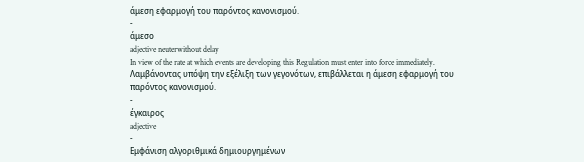άμεση εφαρμογή του παρόντος κανονισμού.
-
άμεσο
adjective neuterwithout delay
In view of the rate at which events are developing this Regulation must enter into force immediately.
Λαμβάνοντας υπόψη την εξέλιξη των γεγονότων, επιβάλλεται η άμεση εφαρμογή του παρόντος κανονισμού.
-
έγκαιρος
adjective
-
Εμφάνιση αλγοριθμικά δημιουργημένων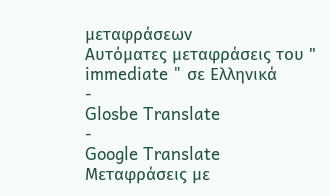μεταφράσεων
Αυτόματες μεταφράσεις του " immediate " σε Ελληνικά
-
Glosbe Translate
-
Google Translate
Μεταφράσεις με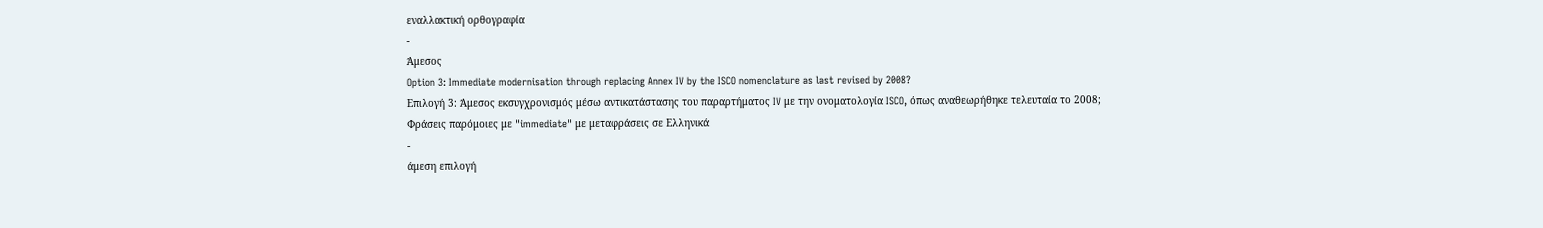εναλλακτική ορθογραφία
-
Άμεσος
Option 3: Immediate modernisation through replacing Annex IV by the ISCO nomenclature as last revised by 2008?
Επιλογή 3: Άμεσος εκσυγχρονισμός μέσω αντικατάστασης του παραρτήματος IV με την ονοματολογία ISCO, όπως αναθεωρήθηκε τελευταία το 2008;
Φράσεις παρόμοιες με "immediate" με μεταφράσεις σε Ελληνικά
-
άμεση επιλογή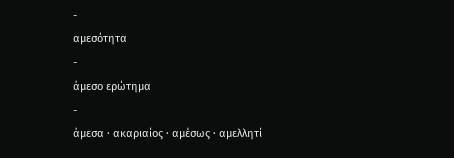-
αμεσότητα
-
άμεσο ερώτημα
-
άμεσα · ακαριαίος · αμέσως · αμελλητί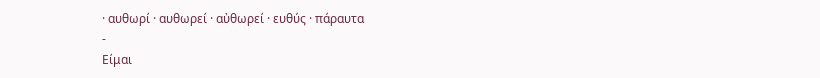· αυθωρί · αυθωρεί · αὐθωρεί · ευθύς · πάραυτα
-
Είμαι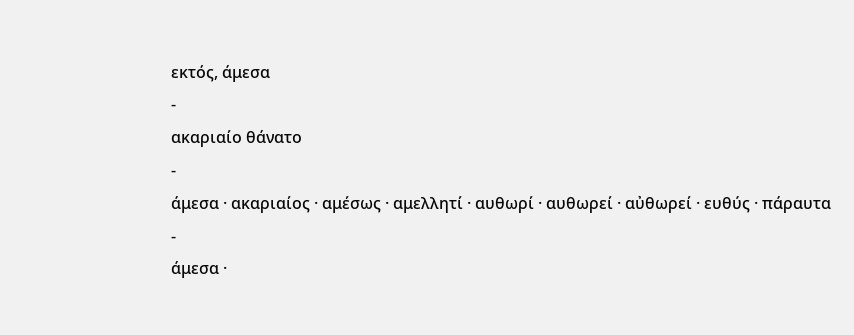εκτός, άμεσα
-
ακαριαίο θάνατο
-
άμεσα · ακαριαίος · αμέσως · αμελλητί · αυθωρί · αυθωρεί · αὐθωρεί · ευθύς · πάραυτα
-
άμεσα ·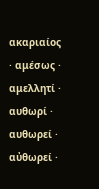ακαριαίος · αμέσως · αμελλητί · αυθωρί · αυθωρεί · αὐθωρεί ·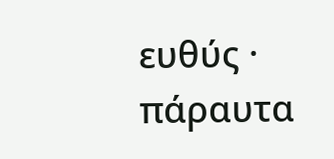ευθύς · πάραυτα